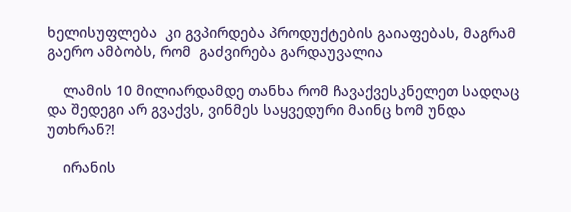ხელისუფლება  კი გვპირდება პროდუქტების გაიაფებას, მაგრამ გაერო ამბობს, რომ  გაძვირება გარდაუვალია

    ლამის 10 მილიარდამდე თანხა რომ ჩავაქვესკნელეთ სადღაც და შედეგი არ გვაქვს, ვინმეს საყვედური მაინც ხომ უნდა უთხრან?!

    ირანის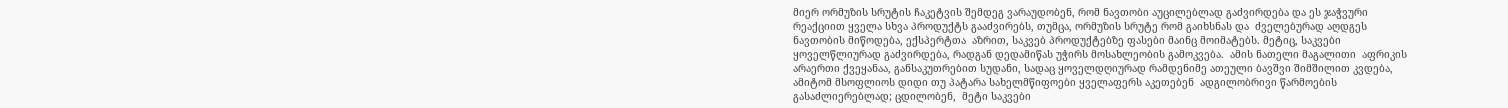მიერ ორმუზის სრუტის ჩაკეტვის შემდეგ ვარაუდობენ, რომ ნავთობი აუცილებლად გაძვირდება და ეს ჯაჭვური რეაქციით ყველა სხვა პროდუქტს გააძვირებს, თუმცა, ორმუზის სრუტე რომ გაიხსნას და  ძველებურად აღდგეს ნავთობის მიწოდება, ექსპერტთა  აზრით, საკვებ პროდუქტებზე ფასები მაინც მოიმატებს. მეტიც, საკვები  ყოველწლიურად გაძვირდება, რადგან დედამიწას უჭირს მოსახლეობის გამოკვება.  ამის ნათელი მაგალითი  აფრიკის არაერთი ქვეყანაა, განსაკუთრებით სუდანი, სადაც ყოველდღიურად რამდენიმე ათეული ბავშვი შიმშილით კვდება, ამიტომ მსოფლიოს დიდი თუ პატარა სახელმწიფოები ყველაფერს აკეთებენ  ადგილობრივი წარმოების  გასაძლიერებლად; ცდილობენ,  მეტი საკვები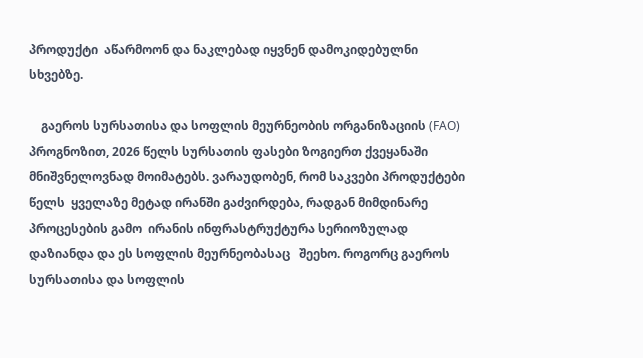პროდუქტი  აწარმოონ და ნაკლებად იყვნენ დამოკიდებულნი სხვებზე.

    გაეროს სურსათისა და სოფლის მეურნეობის ორგანიზაციის (FAO) პროგნოზით, 2026 წელს სურსათის ფასები ზოგიერთ ქვეყანაში მნიშვნელოვნად მოიმატებს. ვარაუდობენ, რომ საკვები პროდუქტები წელს  ყველაზე მეტად ირანში გაძვირდება, რადგან მიმდინარე პროცესების გამო  ირანის ინფრასტრუქტურა სერიოზულად დაზიანდა და ეს სოფლის მეურნეობასაც   შეეხო. როგორც გაეროს სურსათისა და სოფლის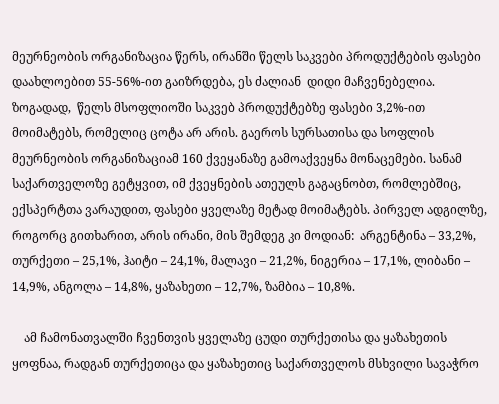მეურნეობის ორგანიზაცია წერს, ირანში წელს საკვები პროდუქტების ფასები დაახლოებით 55-56%-ით გაიზრდება, ეს ძალიან  დიდი მაჩვენებელია. ზოგადად,  წელს მსოფლიოში საკვებ პროდუქტებზე ფასები 3,2%-ით მოიმატებს, რომელიც ცოტა არ არის. გაეროს სურსათისა და სოფლის მეურნეობის ორგანიზაციამ 160 ქვეყანაზე გამოაქვეყნა მონაცემები. სანამ საქართველოზე გეტყვით, იმ ქვეყნების ათეულს გაგაცნობთ, რომლებშიც, ექსპერტთა ვარაუდით, ფასები ყველაზე მეტად მოიმატებს. პირველ ადგილზე, როგორც გითხარით, არის ირანი, მის შემდეგ კი მოდიან:  არგენტინა – 33,2%, თურქეთი – 25,1%, ჰაიტი – 24,1%, მალავი – 21,2%, ნიგერია – 17,1%, ლიბანი – 14,9%, ანგოლა – 14,8%, ყაზახეთი – 12,7%, ზამბია – 10,8%.

    ამ ჩამონათვალში ჩვენთვის ყველაზე ცუდი თურქეთისა და ყაზახეთის ყოფნაა, რადგან თურქეთიცა და ყაზახეთიც საქართველოს მსხვილი სავაჭრო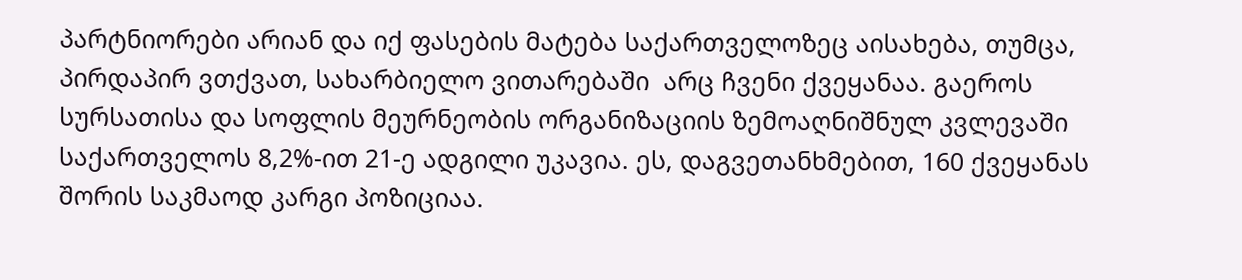პარტნიორები არიან და იქ ფასების მატება საქართველოზეც აისახება, თუმცა, პირდაპირ ვთქვათ, სახარბიელო ვითარებაში  არც ჩვენი ქვეყანაა. გაეროს სურსათისა და სოფლის მეურნეობის ორგანიზაციის ზემოაღნიშნულ კვლევაში  საქართველოს 8,2%-ით 21-ე ადგილი უკავია. ეს, დაგვეთანხმებით, 160 ქვეყანას შორის საკმაოდ კარგი პოზიციაა.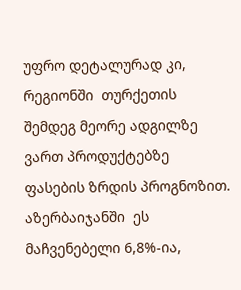უფრო დეტალურად კი, რეგიონში  თურქეთის შემდეგ მეორე ადგილზე ვართ პროდუქტებზე ფასების ზრდის პროგნოზით. აზერბაიჯანში  ეს   მაჩვენებელი 6,8%-ია,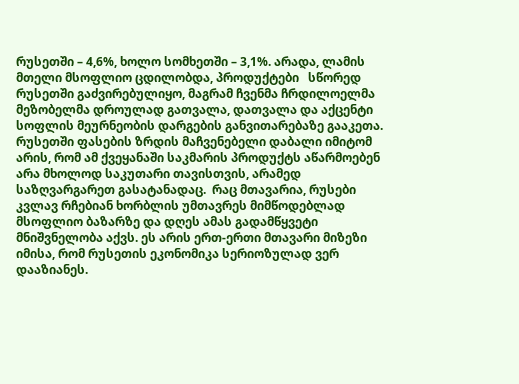რუსეთში – 4,6%, ხოლო სომხეთში – 3,1%. არადა, ლამის მთელი მსოფლიო ცდილობდა, პროდუქტები   სწორედ რუსეთში გაძვირებულიყო, მაგრამ ჩვენმა ჩრდილოელმა მეზობელმა დროულად გათვალა, დათვალა და აქცენტი სოფლის მეურნეობის დარგების განვითარებაზე გააკეთა. რუსეთში ფასების ზრდის მაჩვენებელი დაბალი იმიტომ არის, რომ ამ ქვეყანაში საკმარის პროდუქტს აწარმოებენ არა მხოლოდ საკუთარი თავისთვის, არამედ საზღვარგარეთ გასატანადაც.  რაც მთავარია, რუსები კვლავ რჩებიან ხორბლის უმთავრეს მიმწოდებლად მსოფლიო ბაზარზე და დღეს ამას გადამწყვეტი მნიშვნელობა აქვს. ეს არის ერთ-ერთი მთავარი მიზეზი იმისა, რომ რუსეთის ეკონომიკა სერიოზულად ვერ დააზიანეს.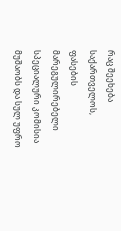რაც შეეხება საქართველოს,  ფასების მარეგულირებელი სპეციალური კომისია მუშაობს და სულ უფრო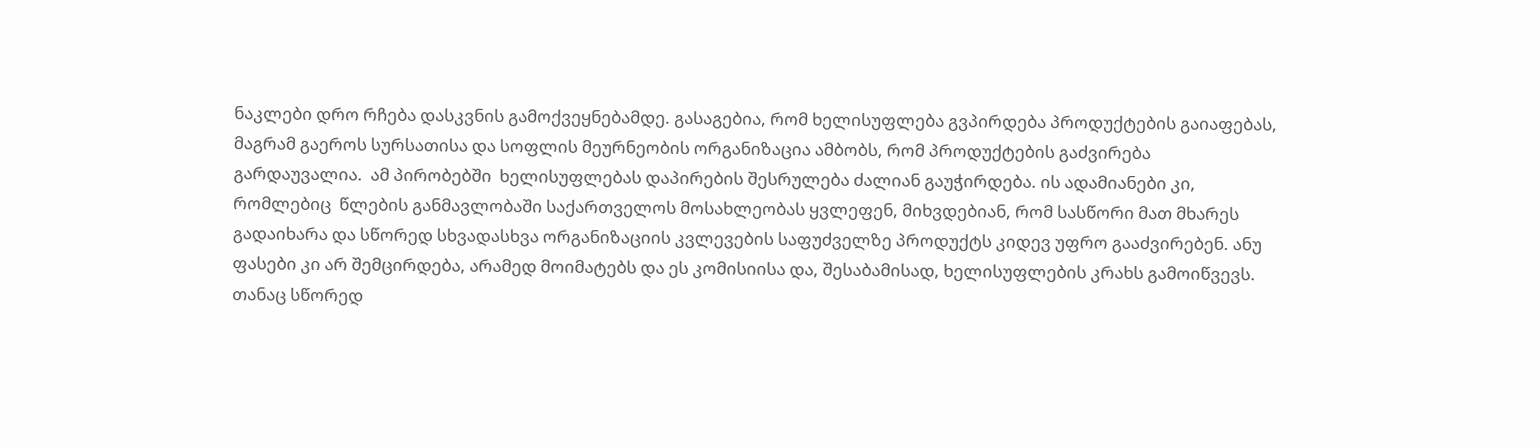ნაკლები დრო რჩება დასკვნის გამოქვეყნებამდე. გასაგებია, რომ ხელისუფლება გვპირდება პროდუქტების გაიაფებას, მაგრამ გაეროს სურსათისა და სოფლის მეურნეობის ორგანიზაცია ამბობს, რომ პროდუქტების გაძვირება გარდაუვალია.  ამ პირობებში  ხელისუფლებას დაპირების შესრულება ძალიან გაუჭირდება. ის ადამიანები კი, რომლებიც  წლების განმავლობაში საქართველოს მოსახლეობას ყვლეფენ, მიხვდებიან, რომ სასწორი მათ მხარეს გადაიხარა და სწორედ სხვადასხვა ორგანიზაციის კვლევების საფუძველზე პროდუქტს კიდევ უფრო გააძვირებენ. ანუ ფასები კი არ შემცირდება, არამედ მოიმატებს და ეს კომისიისა და, შესაბამისად, ხელისუფლების კრახს გამოიწვევს. თანაც სწორედ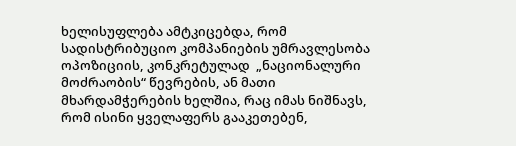ხელისუფლება ამტკიცებდა, რომ სადისტრიბუციო კომპანიების უმრავლესობა ოპოზიციის, კონკრეტულად  „ნაციონალური მოძრაობის“ წევრების, ან მათი მხარდამჭერების ხელშია, რაც იმას ნიშნავს, რომ ისინი ყველაფერს გააკეთებენ,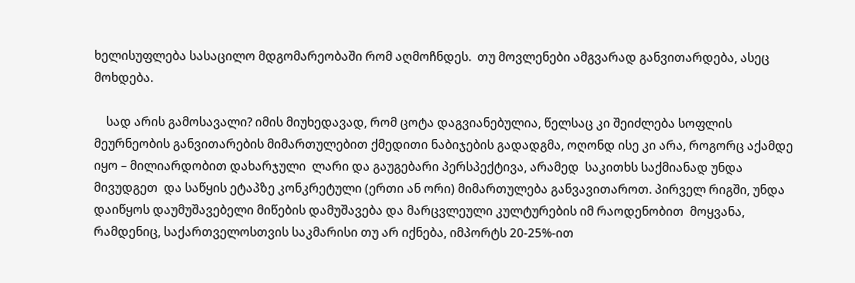ხელისუფლება სასაცილო მდგომარეობაში რომ აღმოჩნდეს.  თუ მოვლენები ამგვარად განვითარდება, ასეც მოხდება.

    სად არის გამოსავალი? იმის მიუხედავად, რომ ცოტა დაგვიანებულია, წელსაც კი შეიძლება სოფლის მეურნეობის განვითარების მიმართულებით ქმედითი ნაბიჯების გადადგმა, ოღონდ ისე კი არა, როგორც აქამდე იყო – მილიარდობით დახარჯული  ლარი და გაუგებარი პერსპექტივა, არამედ  საკითხს საქმიანად უნდა მივუდგეთ  და საწყის ეტაპზე კონკრეტული (ერთი ან ორი) მიმართულება განვავითაროთ. პირველ რიგში, უნდა დაიწყოს დაუმუშავებელი მიწების დამუშავება და მარცვლეული კულტურების იმ რაოდენობით  მოყვანა, რამდენიც, საქართველოსთვის საკმარისი თუ არ იქნება, იმპორტს 20-25%-ით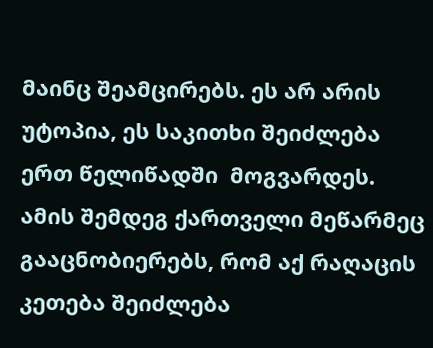მაინც შეამცირებს. ეს არ არის უტოპია, ეს საკითხი შეიძლება ერთ წელიწადში  მოგვარდეს. ამის შემდეგ ქართველი მეწარმეც გააცნობიერებს, რომ აქ რაღაცის კეთება შეიძლება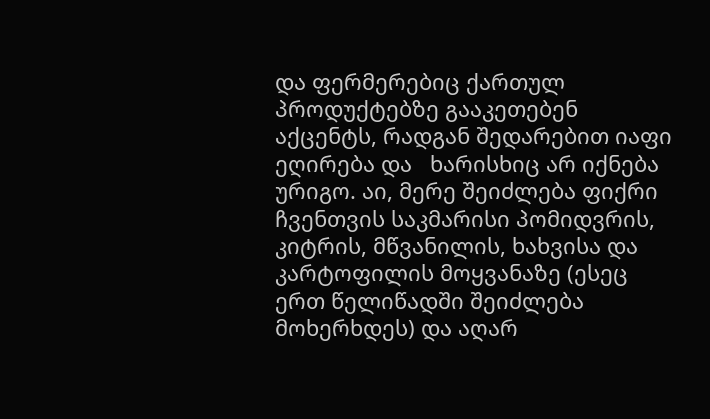და ფერმერებიც ქართულ პროდუქტებზე გააკეთებენ აქცენტს, რადგან შედარებით იაფი ეღირება და   ხარისხიც არ იქნება ურიგო. აი, მერე შეიძლება ფიქრი ჩვენთვის საკმარისი პომიდვრის, კიტრის, მწვანილის, ხახვისა და კარტოფილის მოყვანაზე (ესეც ერთ წელიწადში შეიძლება მოხერხდეს) და აღარ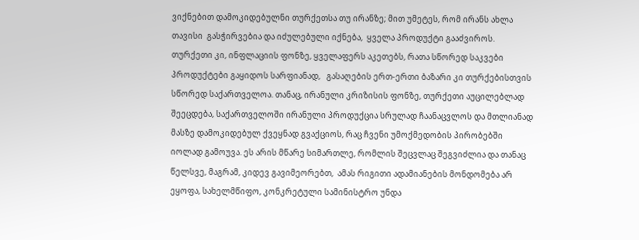ვიქნებით დამოკიდებულნი თურქეთსა თუ ირანზე; მით უმეტეს, რომ ირანს ახლა თავისი  გასჭირვებია და იძულებული იქნება,  ყველა პროდუქტი გააძვიროს. თურქეთი კი, ინფლაციის ფონზე, ყველაფერს აკეთებს, რათა სწორედ საკვები პროდუქტები გაყიდოს სარფიანად,   გასაღების ერთ-ერთი ბაზარი კი თურქებისთვის სწორედ საქართველოა. თანაც, ირანული კრიზისის ფონზე, თურქეთი აუცილებლად შეეცდება, საქართველოში ირანული პროდუქცია სრულად ჩაანაცვლოს და მთლიანად მასზე დამოკიდებულ ქვეყნად გვაქციოს, რაც ჩვენი უმოქმედობის პირობებში იოლად გამოუვა. ეს არის მწარე სიმართლე, რომლის შეცვლაც შეგვიძლია და თანაც წელსვე, მაგრამ, კიდევ გავიმეორებთ,  ამას რიგითი ადამიანების მონდომება არ ეყოფა, სახელმწიფო, კონკრეტული სამინისტრო უნდა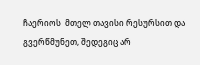ჩაერიოს  მთელ თავისი რესურსით და გვერწმუნეთ, შედეგიც არ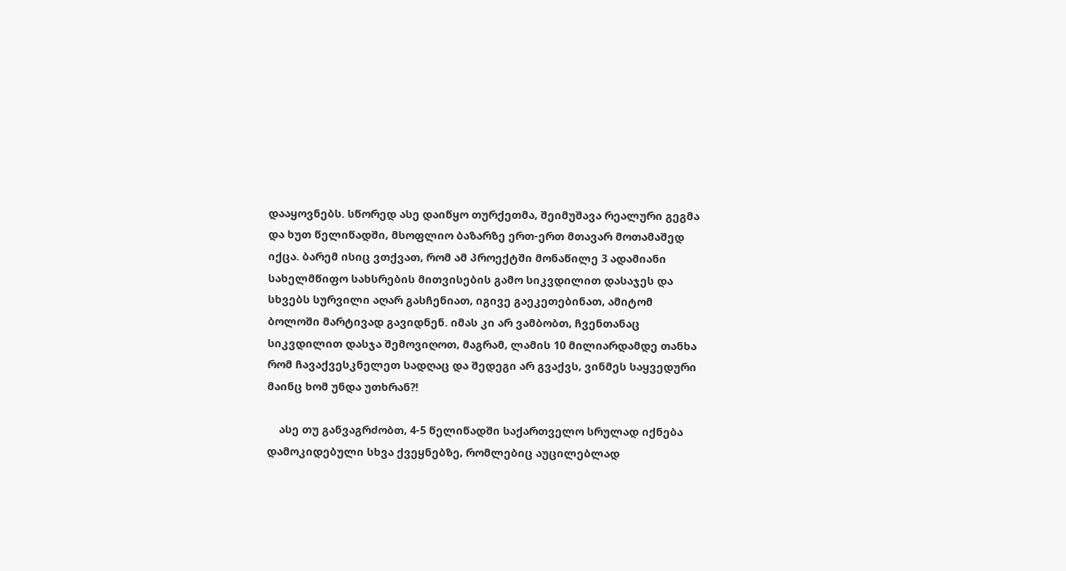დააყოვნებს. სწორედ ასე დაიწყო თურქეთმა, შეიმუშავა რეალური გეგმა და ხუთ წელიწადში, მსოფლიო ბაზარზე ერთ-ერთ მთავარ მოთამაშედ იქცა. ბარემ ისიც ვთქვათ, რომ ამ პროექტში მონაწილე 3 ადამიანი სახელმწიფო სახსრების მითვისების გამო სიკვდილით დასაჯეს და სხვებს სურვილი აღარ გასჩენიათ, იგივე გაეკეთებინათ, ამიტომ ბოლოში მარტივად გავიდნენ. იმას კი არ ვამბობთ, ჩვენთანაც სიკვდილით დასჯა შემოვიღოთ, მაგრამ, ლამის 10 მილიარდამდე თანხა რომ ჩავაქვესკნელეთ სადღაც და შედეგი არ გვაქვს, ვინმეს საყვედური მაინც ხომ უნდა უთხრან?!

    ასე თუ განვაგრძობთ, 4-5 წელიწადში საქართველო სრულად იქნება დამოკიდებული სხვა ქვეყნებზე, რომლებიც აუცილებლად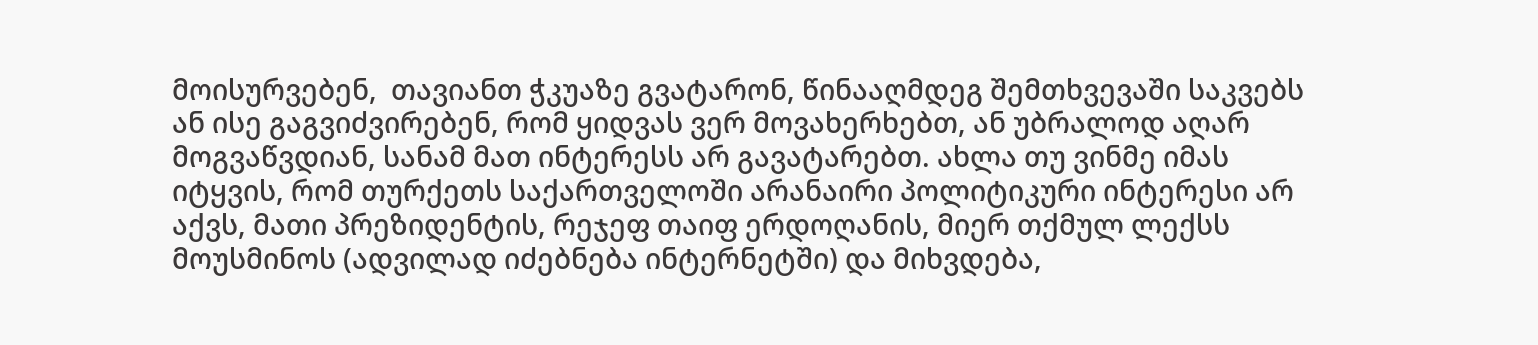მოისურვებენ,  თავიანთ ჭკუაზე გვატარონ, წინააღმდეგ შემთხვევაში საკვებს ან ისე გაგვიძვირებენ, რომ ყიდვას ვერ მოვახერხებთ, ან უბრალოდ აღარ მოგვაწვდიან, სანამ მათ ინტერესს არ გავატარებთ. ახლა თუ ვინმე იმას იტყვის, რომ თურქეთს საქართველოში არანაირი პოლიტიკური ინტერესი არ აქვს, მათი პრეზიდენტის, რეჯეფ თაიფ ერდოღანის, მიერ თქმულ ლექსს მოუსმინოს (ადვილად იძებნება ინტერნეტში) და მიხვდება,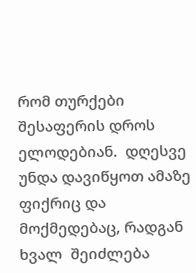რომ თურქები შესაფერის დროს ელოდებიან.  დღესვე უნდა დავიწყოთ ამაზე ფიქრიც და მოქმედებაც, რადგან ხვალ  შეიძლება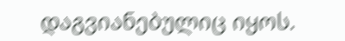დაგვიანებულიც იყოს.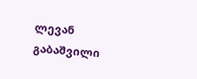ლევან გაბაშვილი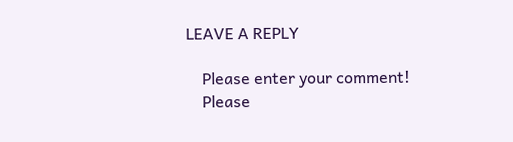LEAVE A REPLY

    Please enter your comment!
    Please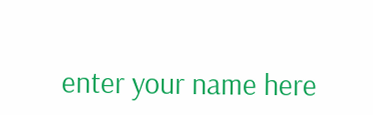enter your name here